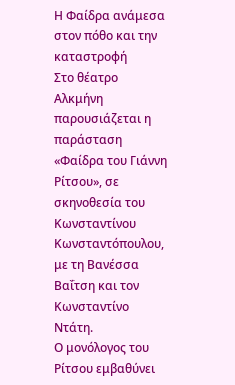Η Φαίδρα ανάμεσα στον πόθο και την καταστροφή
Στο θέατρο Αλκμήνη παρουσιάζεται η παράσταση «Φαίδρα του Γιάννη Ρίτσου», σε σκηνοθεσία του Κωνσταντίνου Κωνσταντόπουλου, με τη Βανέσσα Βαΐτση και τον Κωνσταντίνο Ντάτη.
Ο μονόλογος του Ρίτσου εμβαθύνει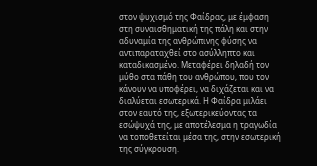στον ψυχισμό της Φαίδρας, με έμφαση στη συναισθηματική της πάλη και στην αδυναμία της ανθρώπινης φύσης να αντιπαραταχθεί στο ασύλληπτο και καταδικασμένο. Μεταφέρει δηλαδή τον μύθο στα πάθη του ανθρώπου, που τον κάνουν να υποφέρει, να διχάζεται και να διαλύεται εσωτερικά. Η Φαίδρα μιλάει στον εαυτό της, εξωτερικεύοντας τα εσώψυχά της, με αποτέλεσμα η τραγωδία να τοποθετείται μέσα της, στην εσωτερική της σύγκρουση.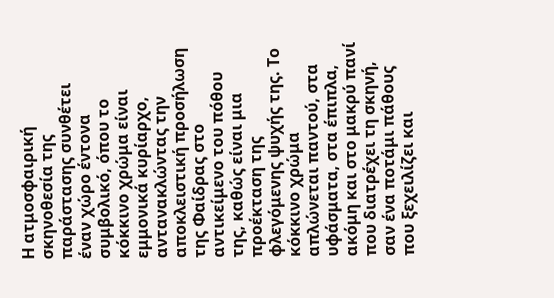Η ατμοσφαιρική σκηνοθεσία της παράστασης συνθέτει έναν χώρο έντονα συμβολικό, όπου το κόκκινο χρώμα είναι εμμονικά κυρίαρχο, αντανακλώντας την αποκλειστική προσήλωση της Φαίδρας στο αντικείμενο του πόθου της, καθώς είναι μια προέκταση της φλεγόμενης ψυχής της. Το κόκκινο χρώμα απλώνεται παντού, στα υφάσματα, στα έπιπλα, ακόμη και στο μακρύ πανί που διατρέχει τη σκηνή, σαν ένα ποτάμι πάθους που ξεχειλίζει και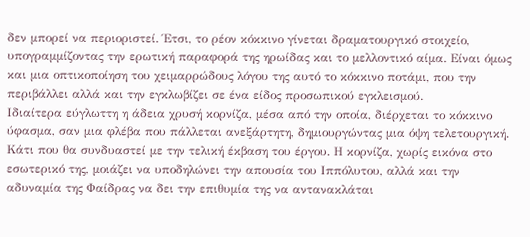δεν μπορεί να περιοριστεί. Έτσι, το ρέον κόκκινο γίνεται δραματουργικό στοιχείο, υπογραμμίζοντας την ερωτική παραφορά της ηρωίδας και το μελλοντικό αίμα. Είναι όμως και μια οπτικοποίηση του χειμαρρώδους λόγου της αυτό το κόκκινο ποτάμι, που την περιβάλλει αλλά και την εγκλωβίζει σε ένα είδος προσωπικού εγκλεισμού.
Ιδιαίτερα εύγλωττη η άδεια χρυσή κορνίζα, μέσα από την οποία, διέρχεται το κόκκινο ύφασμα, σαν μια φλέβα που πάλλεται ανεξάρτητη, δημιουργώντας μια όψη τελετουργική. Κάτι που θα συνδυαστεί με την τελική έκβαση του έργου. Η κορνίζα, χωρίς εικόνα στο εσωτερικό της, μοιάζει να υποδηλώνει την απουσία του Ιππόλυτου, αλλά και την αδυναμία της Φαίδρας να δει την επιθυμία της να αντανακλάται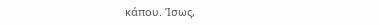κάπου. Ίσως,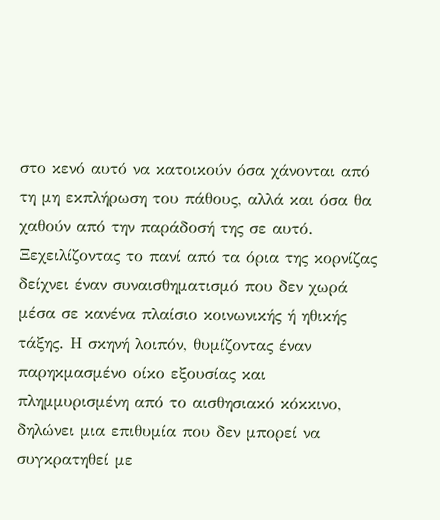στο κενό αυτό να κατοικούν όσα χάνονται από τη μη εκπλήρωση του πάθους, αλλά και όσα θα χαθούν από την παράδοσή της σε αυτό. Ξεχειλίζοντας το πανί από τα όρια της κορνίζας δείχνει έναν συναισθηματισμό που δεν χωρά μέσα σε κανένα πλαίσιο κοινωνικής ή ηθικής τάξης. Η σκηνή λοιπόν, θυμίζοντας έναν παρηκμασμένο οίκο εξουσίας και πλημμυρισμένη από το αισθησιακό κόκκινο, δηλώνει μια επιθυμία που δεν μπορεί να συγκρατηθεί με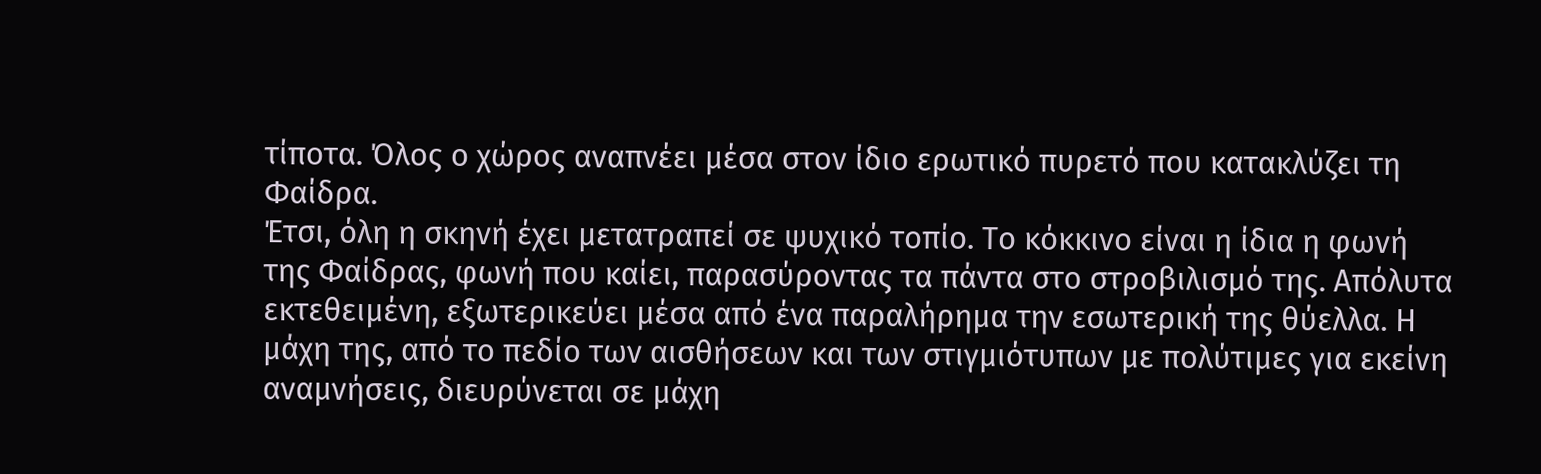τίποτα. Όλος ο χώρος αναπνέει μέσα στον ίδιο ερωτικό πυρετό που κατακλύζει τη Φαίδρα.
Έτσι, όλη η σκηνή έχει μετατραπεί σε ψυχικό τοπίο. Το κόκκινο είναι η ίδια η φωνή της Φαίδρας, φωνή που καίει, παρασύροντας τα πάντα στο στροβιλισμό της. Απόλυτα εκτεθειμένη, εξωτερικεύει μέσα από ένα παραλήρημα την εσωτερική της θύελλα. Η μάχη της, από το πεδίο των αισθήσεων και των στιγμιότυπων με πολύτιμες για εκείνη αναμνήσεις, διευρύνεται σε μάχη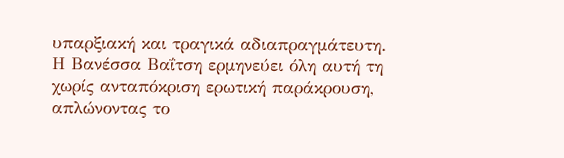υπαρξιακή και τραγικά αδιαπραγμάτευτη.
Η Βανέσσα Βαΐτση ερμηνεύει όλη αυτή τη χωρίς ανταπόκριση ερωτική παράκρουση, απλώνοντας το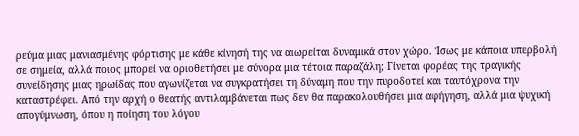ρεύμα μιας μανιασμένης φόρτισης με κάθε κίνησή της να αιωρείται δυναμικά στον χώρο. Ίσως με κάποια υπερβολή σε σημεία, αλλά ποιος μπορεί να οριοθετήσει με σύνορα μια τέτοια παραζάλη; Γίνεται φορέας της τραγικής συνείδησης μιας ηρωίδας που αγωνίζεται να συγκρατήσει τη δύναμη που την πυροδοτεί και ταυτόχρονα την καταστρέφει. Από την αρχή ο θεατής αντιλαμβάνεται πως δεν θα παρακολουθήσει μια αφήγηση, αλλά μια ψυχική απογύμνωση, όπου η ποίηση του λόγου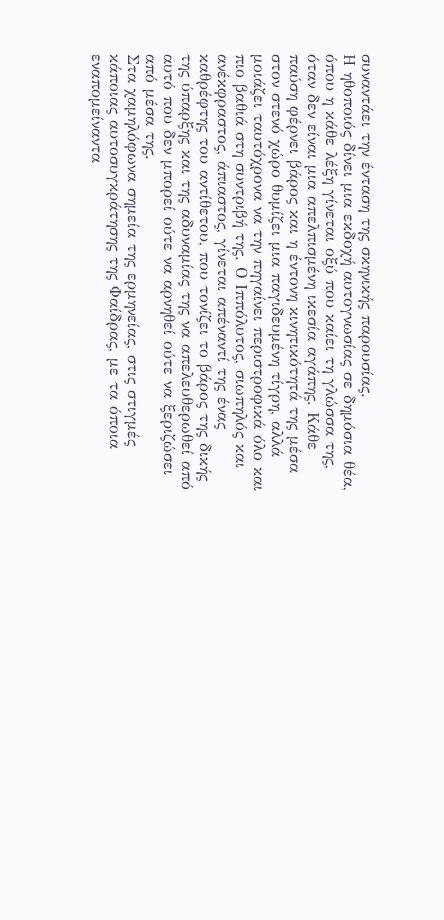συναντάει την ένταση της σκηνικής παρουσίας.
Η ηθοποιός δίνει μια εκδοχή αυτογνωσίας σε δημόσια θέα, όπου η κάθε λέξη γίνεται οξύ που καίει τη γλώσσα της, όταν δεν είναι μια απελπισμένη ικεσία αγάπης. Κάθε παύση φέρνει βάρος και η έντονη κινητικότητά της μέσα στον στενό χώρο θυμίζει μια παγιδευμένη τίγρη, αλλά μοιάζει ταυτόχρονα να την πηγαίνει περιστροφικά όλο και πιο βαθιά στη συντριβή της. Ο Ιππόλυτος, σιωπηλός και ανέκφραστος, άπιαστος, γίνεται απέναντί της ένας καθρέφτης του αντίθετου, που τονίζει το βάρος της δικής της ύπαρξης και της αδυναμίας της να απελευθερωθεί από αυτό που δεν μπορεί ούτε να αρνηθεί ούτε να ξεριζώσει από μέσα της.
Στα χαμηλόφωνα σημεία της ερμηνείας, στις στιγμές κάποιας αυτοσυγκράτησης της Φαίδρας, με τα όποια εναπομείναντα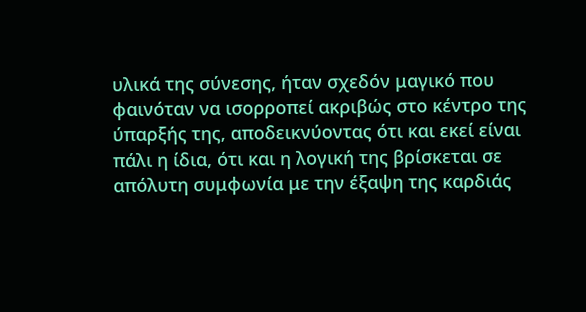υλικά της σύνεσης, ήταν σχεδόν μαγικό που φαινόταν να ισορροπεί ακριβώς στο κέντρο της ύπαρξής της, αποδεικνύοντας ότι και εκεί είναι πάλι η ίδια, ότι και η λογική της βρίσκεται σε απόλυτη συμφωνία με την έξαψη της καρδιάς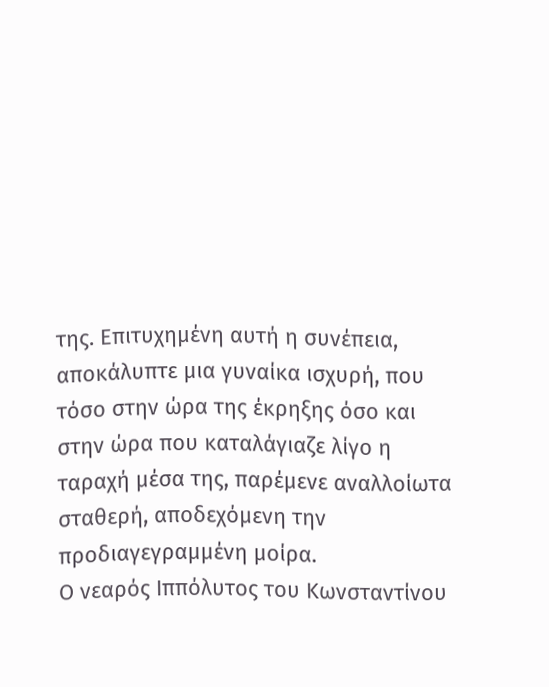της. Επιτυχημένη αυτή η συνέπεια, αποκάλυπτε μια γυναίκα ισχυρή, που τόσο στην ώρα της έκρηξης όσο και στην ώρα που καταλάγιαζε λίγο η ταραχή μέσα της, παρέμενε αναλλοίωτα σταθερή, αποδεχόμενη την προδιαγεγραμμένη μοίρα.
Ο νεαρός Ιππόλυτος του Κωνσταντίνου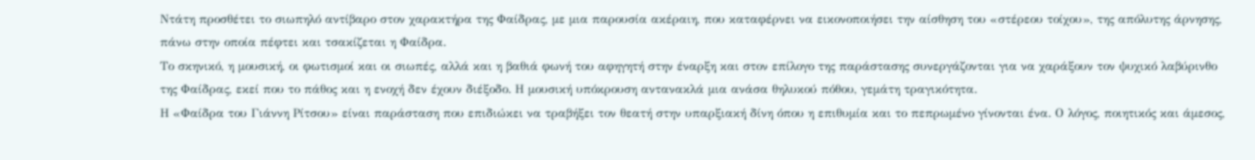Ντάτη προσθέτει το σιωπηλό αντίβαρο στον χαρακτήρα της Φαίδρας, με μια παρουσία ακέραιη, που καταφέρνει να εικονοποιήσει την αίσθηση του «στέρεου τοίχου», της απόλυτης άρνησης, πάνω στην οποία πέφτει και τσακίζεται η Φαίδρα.
Το σκηνικό, η μουσική, οι φωτισμοί και οι σιωπές, αλλά και η βαθιά φωνή του αφηγητή στην έναρξη και στον επίλογο της παράστασης συνεργάζονται για να χαράξουν τον ψυχικό λαβύρινθο της Φαίδρας, εκεί που το πάθος και η ενοχή δεν έχουν διέξοδο. Η μουσική υπόκρουση αντανακλά μια ανάσα θηλυκού πόθου, γεμάτη τραγικότητα.
Η «Φαίδρα του Γιάννη Ρίτσου» είναι παράσταση που επιδιώκει να τραβήξει τον θεατή στην υπαρξιακή δίνη όπου η επιθυμία και το πεπρωμένο γίνονται ένα. Ο λόγος, ποιητικός και άμεσος,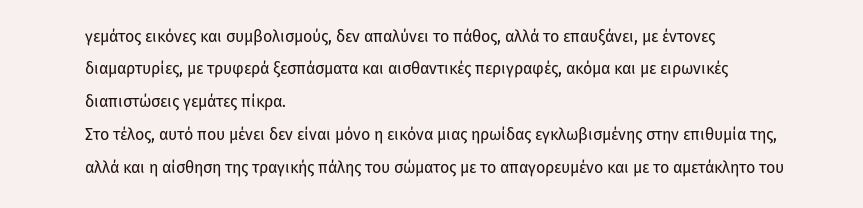γεμάτος εικόνες και συμβολισμούς, δεν απαλύνει το πάθος, αλλά το επαυξάνει, με έντονες διαμαρτυρίες, με τρυφερά ξεσπάσματα και αισθαντικές περιγραφές, ακόμα και με ειρωνικές διαπιστώσεις γεμάτες πίκρα.
Στο τέλος, αυτό που μένει δεν είναι μόνο η εικόνα μιας ηρωίδας εγκλωβισμένης στην επιθυμία της, αλλά και η αίσθηση της τραγικής πάλης του σώματος με το απαγορευμένο και με το αμετάκλητο του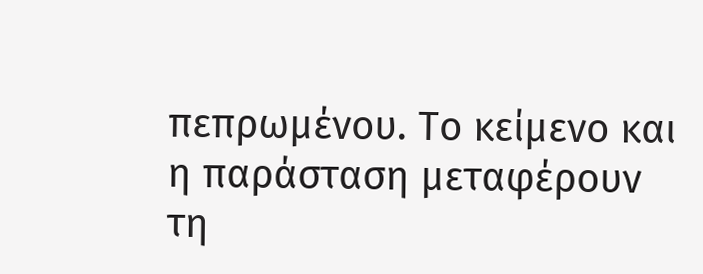πεπρωμένου. Το κείμενο και η παράσταση μεταφέρουν τη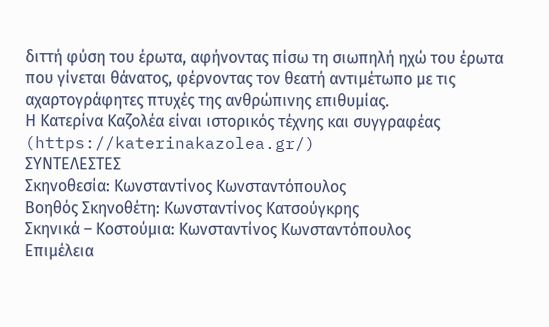διττή φύση του έρωτα, αφήνοντας πίσω τη σιωπηλή ηχώ του έρωτα που γίνεται θάνατος, φέρνοντας τον θεατή αντιμέτωπο με τις αχαρτογράφητες πτυχές της ανθρώπινης επιθυμίας.
Η Κατερίνα Καζολέα είναι ιστορικός τέχνης και συγγραφέας
(https://katerinakazolea.gr/)
ΣΥΝΤΕΛΕΣΤΕΣ
Σκηνοθεσία: Κωνσταντίνος Κωνσταντόπουλος
Βοηθός Σκηνοθέτη: Κωνσταντίνος Κατσούγκρης
Σκηνικά – Κοστούμια: Κωνσταντίνος Κωνσταντόπουλος
Επιμέλεια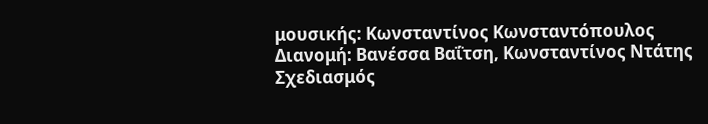μουσικής: Κωνσταντίνος Κωνσταντόπουλος
Διανομή: Βανέσσα Βαΐτση, Κωνσταντίνος Ντάτης
Σχεδιασμός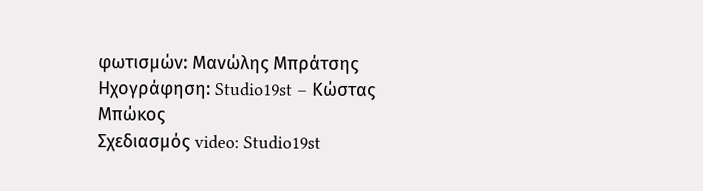φωτισμών: Μανώλης Μπράτσης
Ηχογράφηση: Studio19st – Κώστας Μπώκος
Σχεδιασμός video: Studio19st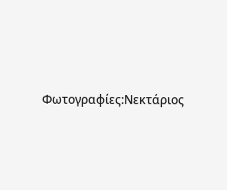Φωτογραφίες:Νεκτάριος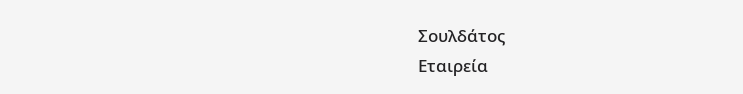Σουλδάτος
Εταιρεία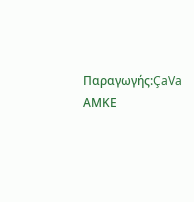Παραγωγής:ÇaVa ΑΜΚΕ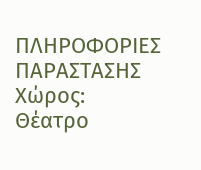ΠΛΗΡΟΦΟΡΙΕΣ ΠΑΡΑΣΤΑΣΗΣ
Χώρος: Θέατρο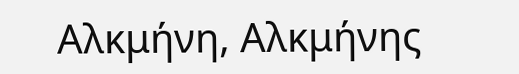Αλκμήνη, Αλκμήνης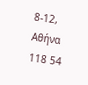8-12, Αθήνα 118 54